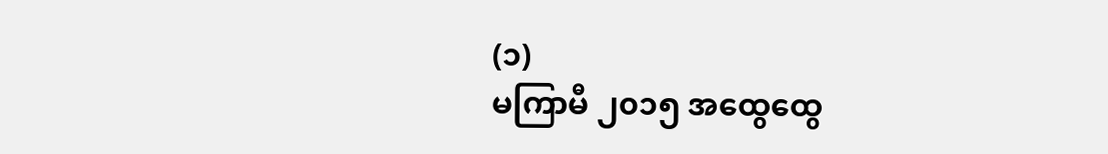(၁)
မကြာမီ ၂၀၁၅ အထွေထွေ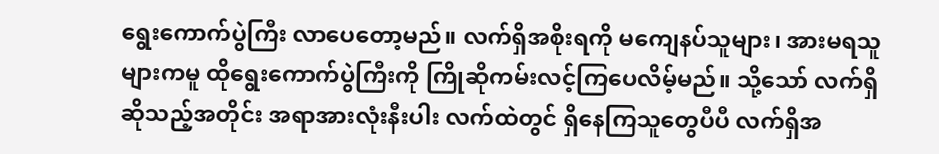ရွေးကောက်ပွဲကြီး လာပေတော့မည်။ လက်ရှိအစိုးရကို မကျေနပ်သူများ၊ အားမရသူများကမူ ထိုရွေးကောက်ပွဲကြီးကို ကြိုဆိုကမ်းလင့်ကြပေလိမ့်မည်။ သို့သော် လက်ရှိဆိုသည့်အတိုင်း အရာအားလုံးနီးပါး လက်ထဲတွင် ရှိနေကြသူတွေပီပီ လက်ရှိအ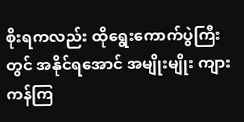စိုးရကလည်း ထိုရွေးကောက်ပွဲကြီးတွင် အနိုင်ရအောင် အမျိုးမျိုး ကျားကန်ကြ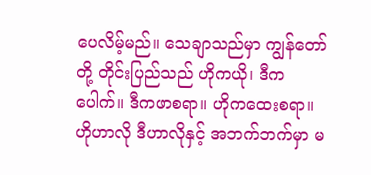ပေလိမ့်မည်။ သေချာသည်မှာ ကျွန်တော်တို့ တိုင်းပြည်သည် ဟိုကယို၊ ဒီကပေါက်။ ဒီကဖာစရာ။ ဟိုကထေးစရာ။ ဟိုဟာလို ဒီဟာလိုနှင့် အဘက်ဘက်မှာ မ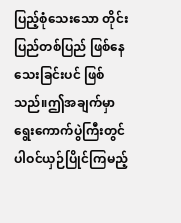ပြည့်စုံသေးသော တိုင်းပြည်တစ်ပြည် ဖြစ်နေသေးခြင်းပင် ဖြစ်သည်။ဤအချက်မှာ ရွေးကောက်ပွဲကြီးတွင် ပါဝင်ယှဉ်ပြိုင်ကြမည့်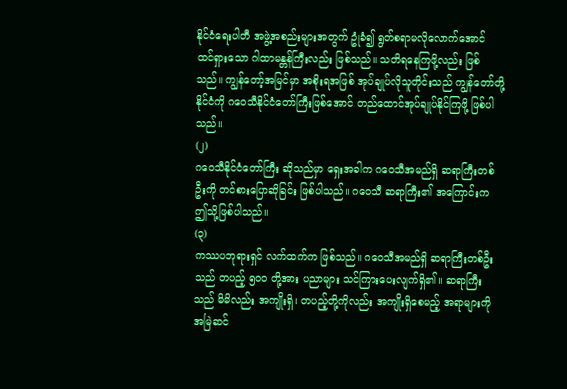နိုင်ငံရေးပါတီ အဖွဲ့အစည်းများအတွက် ဥုံခံ၍ ရွတ်စရာမလိုလောက်အောင် ထင်ရှားသော ဂါထာမန္တန်ကြီးလည်း ဖြစ်သည်။ သတိရနေကြဖို့လည်း ဖြစ်သည်။ ကျွန်တော့်အမြင်မှာ အစိုးရအဖြစ် အုပ်ချုပ်လိုသူတိုင်းသည် ကျွန်တော်တို့နိုင်ငံကို ဂဝေသီနိုင်ငံတော်ကြီးဖြစ်အောင် တည်ထောင်အုပ်ချုပ်နိုင်ကြဖို့ ဖြစ်ပါသည်။
(၂)
ဂဝေသီနိုင်ငံတော်ကြီး ဆိုသည်မှာ ရှေးအခါက ဂဝေသီအမည်ရှိ ဆရာကြီးတစ်ဦးကို တင်စားပြောဆိုခြင်း ဖြစ်ပါသည်။ ဂဝေသီ ဆရာကြီး၏ အကြောင်းက ဤသို့ဖြစ်ပါသည်။
(၃)
ကဿပဘုရားရှင် လက်ထက်က ဖြစ်သည်။ ဂဝေသီအမည်ရှိ ဆရာကြီးတစ်ဦးသည် တပည့် ၅၀၀ တို့အား ပညာများ သင်ကြားပေးလျက်ရှိ၏။ ဆရာကြီးသည် မိမိလည်း အကျိုးရှိ၊ တပည့်တို့ကိုလည်း အကျိုးရှိစေမည့် အရာများကို အမြဲဆင်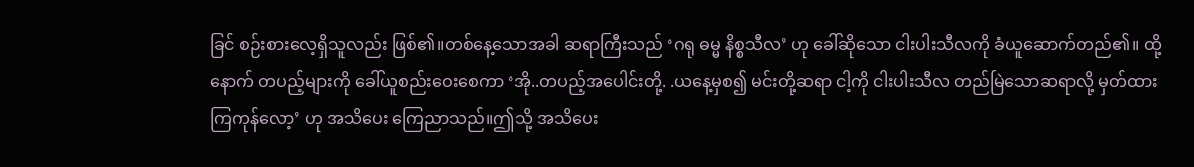ခြင် စဉ်းစားလေ့ရှိသူလည်း ဖြစ်၏။တစ်နေ့သောအခါ ဆရာကြီးသည် ‘ဂရု ဓမ္မ နိစ္စသီလ’ ဟု ခေါ်ဆိုသော ငါးပါးသီလကို ခံယူဆောက်တည်၏။ ထို့နောက် တပည့်များကို ခေါ်ယူစည်းဝေးစေကာ ‘အို..တပည့်အပေါင်းတို့. .ယနေ့မှစ၍ မင်းတို့ဆရာ ငါ့ကို ငါးပါးသီလ တည်မြဲသောဆရာလို့ မှတ်ထားကြကုန်လော့’ ဟု အသိပေး ကြေညာသည်။ဤသို့ အသိပေး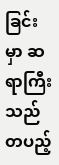ခြင်းမှာ ဆရာကြီးသည် တပည့်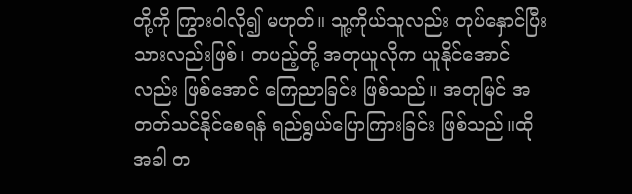တို့ကို ကြွားဝါလို၍ မဟုတ်။ သူ့ကိုယ်သူလည်း တုပ်နှောင်ပြီးသားလည်းဖြစ်၊ တပည့်တို့ အတုယူလိုက ယူနိုင်အောင်လည်း ဖြစ်အောင် ကြေညာခြင်း ဖြစ်သည်။ အတုမြင် အတတ်သင်နိုင်စေရန် ရည်ရွယ်ပြောကြားခြင်း ဖြစ်သည်။ထိုအခါ တ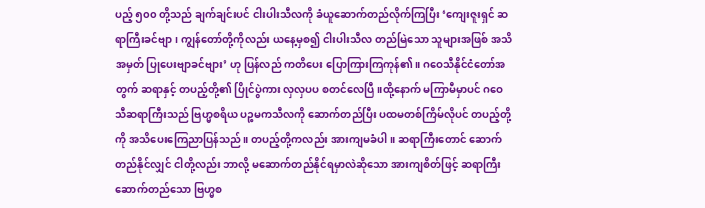ပည့် ၅၀၀ တို့သည် ချက်ချင်းပင် ငါးပါးသီလကို ခံယူဆောက်တည်လိုက်ကြပြီး ‘ကျေးဇူးရှင် ဆရာကြီးခင်ဗျာ၊ ကျွန်တော်တို့ကိုလည်း ယနေ့မှစ၍ ငါးပါးသီလ တည်မြဲသော သူများအဖြစ် အသိအမှတ် ပြုပေးဗျာခင်ဗျား’ ဟု ပြန်လည် ကတိပေး ပြောကြားကြကုန်၏။ ဂဝေသီနိုင်ငံတော်အတွက် ဆရာနှင့် တပည့်တို့၏ ပြိုင်ပွဲကား လှလှပပ စတင်လေပြီ။ထို့နောက် မကြာမီမှာပင် ဂဝေသီဆရာကြီးသည် ဗြဟ္မစရိယ ပဉ္စမကသီလကို ဆောက်တည်ပြီး ပထမတစ်ကြိမ်လိုပင် တပည့်တို့ကို အသိပေးကြေညာပြန်သည်။ တပည့်တို့ကလည်း အားကျမခံပါ။ ဆရာကြီးတောင် ဆောက်တည်နိုင်လျှင် ငါတို့လည်း ဘာလို့ မဆောက်တည်နိုင်ရမှာလဲဆိုသော အားကျစိတ်ဖြင့် ဆရာကြီး ဆောက်တည်သော ဗြဟ္မစ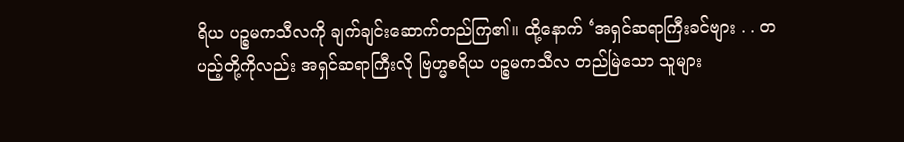ရိယ ပဉ္စမကသီလကို ချက်ချင်းဆောက်တည်ကြ၏။ ထို့နောက် ‘အရှင်ဆရာကြီးခင်ဗျား . . တပည့်တို့ကိုလည်း အရှင်ဆရာကြီးလို ဗြဟ္မစရိယ ပဉ္စမကသီလ တည်မြဲသော သူများ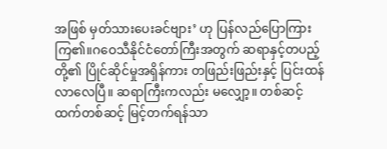အဖြစ် မှတ်သားပေးခင်ဗျား’ ဟု ပြန်လည်ပြောကြားကြ၏။ဂဝေသီနိုင်ငံတော်ကြီးအတွက် ဆရာနှင့်တပည့်တို့၏ ပြိုင်ဆိုင်မှုအရှိန်ကား တဖြည်းဖြည်းနှင့် ပြင်းထန်လာလေပြီ။ ဆရာကြီးကလည်း မလျှော့။ တစ်ဆင့်ထက်တစ်ဆင့် မြင့်တက်ရန်သာ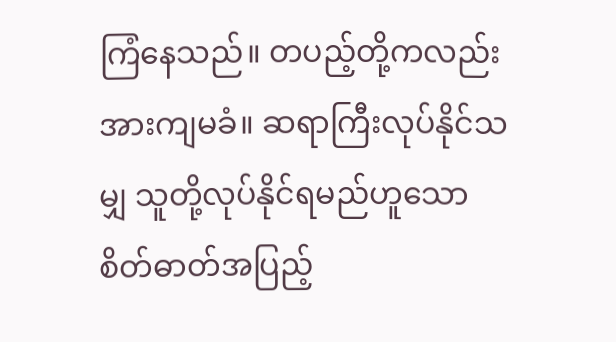ကြံနေသည်။ တပည့်တို့ကလည်း အားကျမခံ။ ဆရာကြီးလုပ်နိုင်သမျှ သူတို့လုပ်နိုင်ရမည်ဟူသော စိတ်ဓာတ်အပြည့်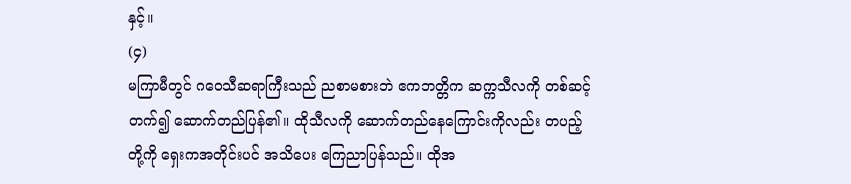နှင့်။
(၄)
မကြာမီတွင် ဂဝေသီဆရာကြီးသည် ညစာမစားဘဲ ဧကဘတ္တိက ဆက္ကသီလကို တစ်ဆင့်တက်၍ ဆောက်တည်ပြန်၏။ ထိုသီလကို ဆောက်တည်နေကြောင်းကိုလည်း တပည့်တို့ကို ရှေးကအတိုင်းပင် အသိပေး ကြေညာပြန်သည်။ ထိုအ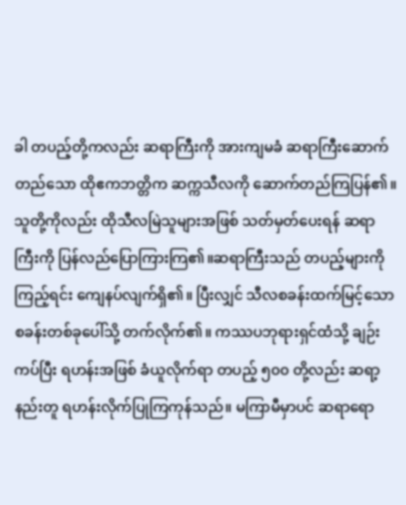ခါ တပည့်တို့ကလည်း ဆရာကြီးကို အားကျမခံ ဆရာကြီးဆောက်တည်သော ထိုဧကဘတ္တိက ဆက္ကသီလကို ဆောက်တည်ကြပြန်၏။ သူတို့ကိုလည်း ထိုသီလမြဲသူများအဖြစ် သတ်မှတ်ပေးရန် ဆရာကြီးကို ပြန်လည်ပြောကြားကြ၏။ဆရာကြီးသည် တပည့်များကိုကြည့်ရင်း ကျေနပ်လျက်ရှိ၏။ ပြီးလျှင် သီလစခန်းထက်မြင့်သော စခန်းတစ်ခုပေါ်သို့ တက်လိုက်၏။ ကဿပဘုရားရှင်ထံသို့ ချဉ်းကပ်ပြီး ရဟန်းအဖြစ် ခံယူလိုက်ရာ တပည့် ၅၀၀ တို့လည်း ဆရာ့နည်းတူ ရဟန်းလိုက်ပြုကြကုန်သည်။ မကြာမီမှာပင် ဆရာရော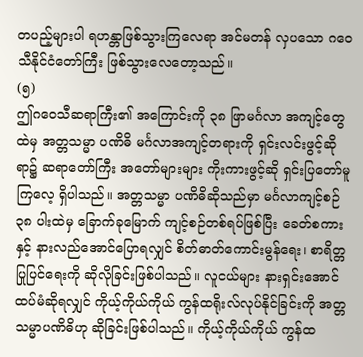တပည့်များပါ ရဟန္တာဖြစ်သွားကြလေရာ အင်မတန် လှပသော ဂဝေသီနိုင်ငံတော်ကြီး ဖြစ်သွားလေတော့သည်။
(၅)
ဤဂဝေသီဆရာကြီး၏ အကြောင်းကို ၃၈ ဖြာမင်္ဂလာ အကျင့်တွေထဲမှ အတ္တသမ္မာ ပဏိဓိ မင်္ဂလာအကျင့်တရားကို ရှင်းလင်းဖွင့်ဆိုရာ၌ ဆရာတော်ကြီး အတော်များများ ကိုးကားဖွင့်ဆို ရှင်းပြတော်မူကြလေ့ ရှိပါသည်။ အတ္တသမ္မာ ပဏိဓိဆိုသည်မှာ မင်္ဂလာကျင့်စဉ် ၃၈ ပါးထဲမှ ခြောက်ခုမြောက် ကျင့်စဉ်တစ်ရပ်ဖြစ်ပြီး ခေတ်စကားနှင့် နားလည်အောင်ပြောရလျှင် စိတ်ဓာတ်ကောင်းမွန်ရေး၊ စာရိတ္တပြုပြင်ရေးကို ဆိုလိုခြင်းဖြစ်ပါသည်။ လူငယ်များ နားရှင်းအောင် ထပ်မံဆိုရလျှင် ကိုယ့်ကိုယ်ကိုယ် ကွန်ထရိုးလ်လုပ်နိုင်ခြင်းကို အတ္တသမ္မာပဏိဓိဟု ဆိုခြင်းဖြစ်ပါသည်။ ကိုယ့်ကိုယ်ကိုယ် ကွန်ထ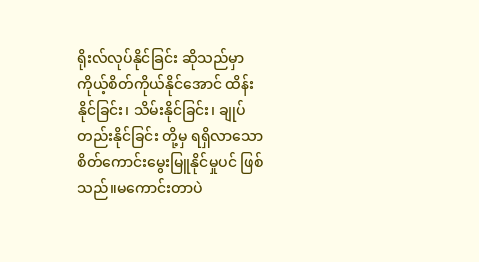ရိုးလ်လုပ်နိုင်ခြင်း ဆိုသည်မှာ ကိုယ့်စိတ်ကိုယ်နိုင်အောင် ထိန်းနိုင်ခြင်း၊ သိမ်းနိုင်ခြင်း၊ ချုပ်တည်းနိုင်ခြင်း တို့မှ ရရှိလာသော စိတ်ကောင်းမွေးမြူနိုင်မှုပင် ဖြစ်သည်။မကောင်းတာပဲ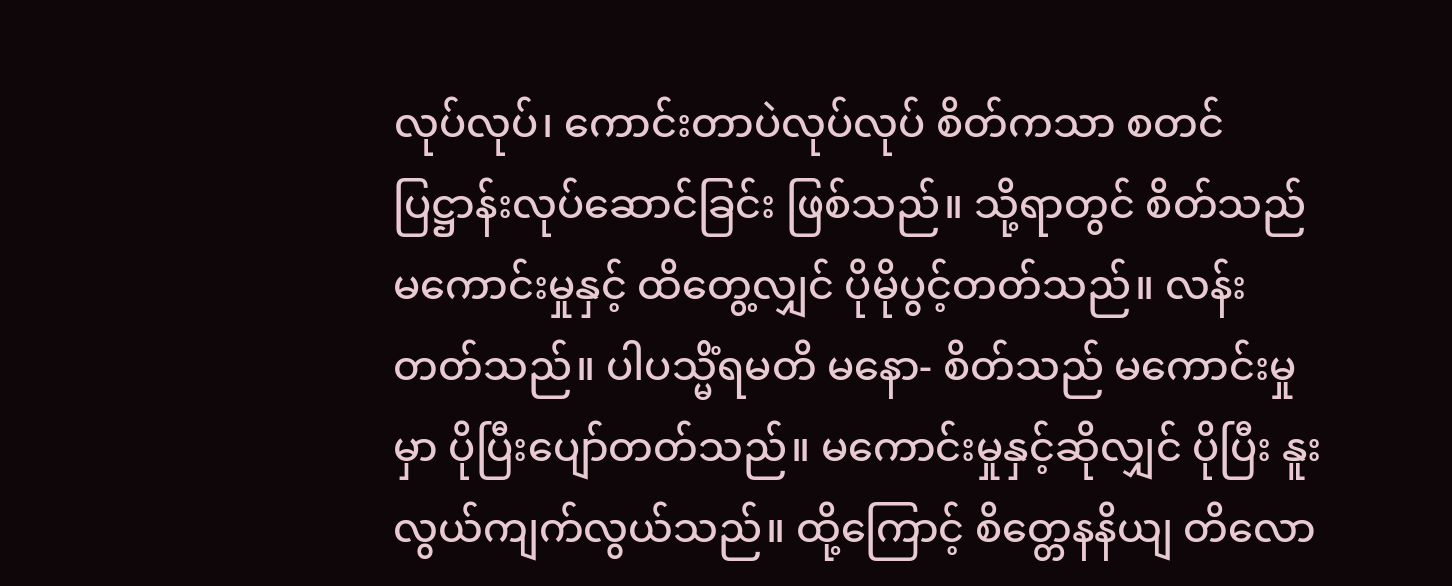လုပ်လုပ်၊ ကောင်းတာပဲလုပ်လုပ် စိတ်ကသာ စတင်ပြဋ္ဌာန်းလုပ်ဆောင်ခြင်း ဖြစ်သည်။ သို့ရာတွင် စိတ်သည် မကောင်းမှုနှင့် ထိတွေ့လျှင် ပိုမိုပွင့်တတ်သည်။ လန်းတတ်သည်။ ပါပသ္မိံရမတိ မနော- စိတ်သည် မကောင်းမှုမှာ ပိုပြီးပျော်တတ်သည်။ မကောင်းမှုနှင့်ဆိုလျှင် ပိုပြီး နူးလွယ်ကျက်လွယ်သည်။ ထို့ကြောင့် စိတ္တေနနိယျ တိလော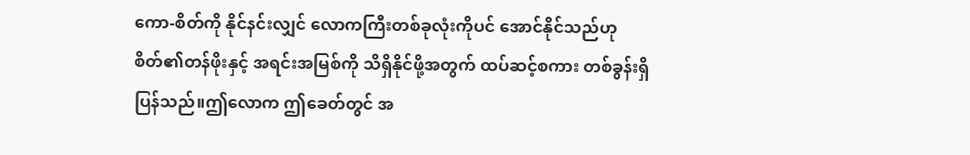ကော-စိတ်ကို နိုင်နင်းလျှင် လောကကြီးတစ်ခုလုံးကိုပင် အောင်နိုင်သည်ဟု စိတ်၏တန်ဖိုးနှင့် အရင်းအမြစ်ကို သိရှိနိုင်ဖို့အတွက် ထပ်ဆင့်စကား တစ်ခွန်းရှိပြန်သည်။ဤလောက ဤခေတ်တွင် အ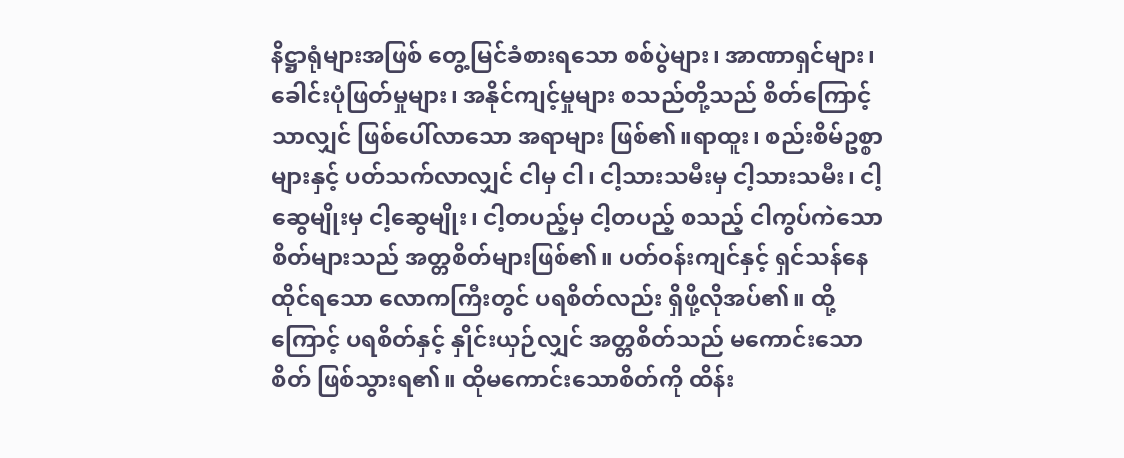နိဋ္ဌာရုံများအဖြစ် တွေ့မြင်ခံစားရသော စစ်ပွဲများ၊ အာဏာရှင်များ၊ ခေါင်းပုံဖြတ်မှုများ၊ အနိုင်ကျင့်မှုများ စသည်တို့သည် စိတ်ကြောင့်သာလျှင် ဖြစ်ပေါ်လာသော အရာများ ဖြစ်၏။ရာထူး၊ စည်းစိမ်ဥစ္စာများနှင့် ပတ်သက်လာလျှင် ငါမှ ငါ၊ ငါ့သားသမီးမှ ငါ့သားသမီး၊ ငါ့ဆွေမျိုးမှ ငါ့ဆွေမျိုး၊ ငါ့တပည့်မှ ငါ့တပည့် စသည့် ငါကွပ်ကဲသော စိတ်များသည် အတ္တစိတ်များဖြစ်၏။ ပတ်ဝန်းကျင်နှင့် ရှင်သန်နေထိုင်ရသော လောကကြီးတွင် ပရစိတ်လည်း ရှိဖို့လိုအပ်၏။ ထို့ကြောင့် ပရစိတ်နှင့် နှိုင်းယှဉ်လျှင် အတ္တစိတ်သည် မကောင်းသောစိတ် ဖြစ်သွားရ၏။ ထိုမကောင်းသောစိတ်ကို ထိန်း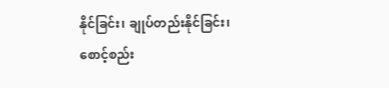နိုင်ခြင်း၊ ချုပ်တည်းနိုင်ခြင်း၊ စောင့်စည်း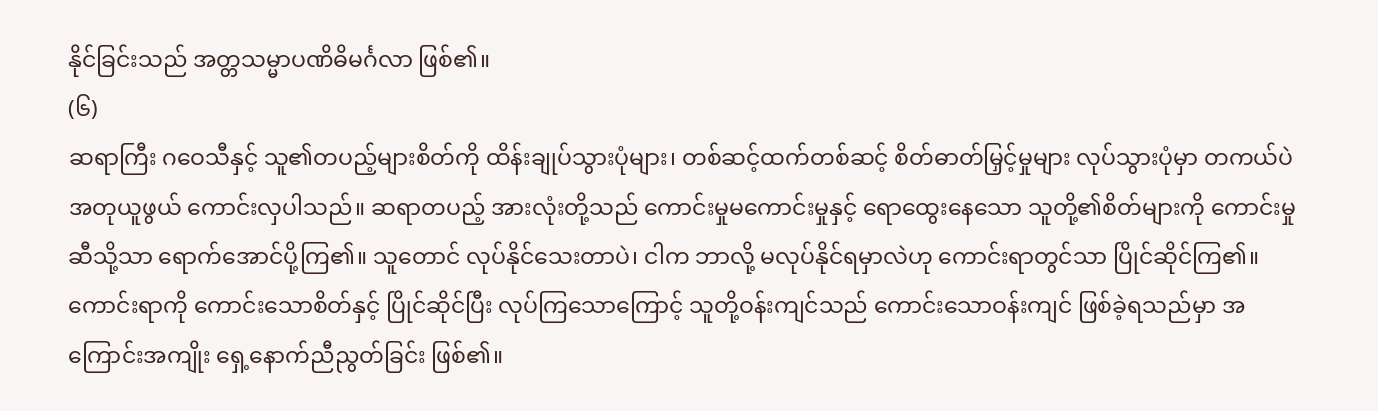နိုင်ခြင်းသည် အတ္တသမ္မာပဏိဓိမင်္ဂလာ ဖြစ်၏။
(၆)
ဆရာကြီး ဂဝေသီနှင့် သူ၏တပည့်များစိတ်ကို ထိန်းချုပ်သွားပုံများ၊ တစ်ဆင့်ထက်တစ်ဆင့် စိတ်ဓာတ်မြှင့်မှုများ လုပ်သွားပုံမှာ တကယ်ပဲ အတုယူဖွယ် ကောင်းလှပါသည်။ ဆရာတပည့် အားလုံးတို့သည် ကောင်းမှုမကောင်းမှုနှင့် ရောထွေးနေသော သူတို့၏စိတ်များကို ကောင်းမှုဆီသို့သာ ရောက်အောင်ပို့ကြ၏။ သူတောင် လုပ်နိုင်သေးတာပဲ၊ ငါက ဘာလို့ မလုပ်နိုင်ရမှာလဲဟု ကောင်းရာတွင်သာ ပြိုင်ဆိုင်ကြ၏။ ကောင်းရာကို ကောင်းသောစိတ်နှင့် ပြိုင်ဆိုင်ပြီး လုပ်ကြသောကြောင့် သူတို့ဝန်းကျင်သည် ကောင်းသောဝန်းကျင် ဖြစ်ခဲ့ရသည်မှာ အကြောင်းအကျိုး ရှေ့နောက်ညီညွတ်ခြင်း ဖြစ်၏။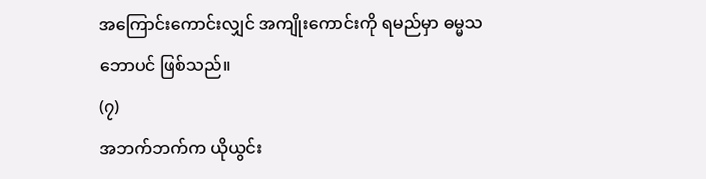အကြောင်းကောင်းလျှင် အကျိုးကောင်းကို ရမည်မှာ ဓမ္မသဘောပင် ဖြစ်သည်။
(၇)
အဘက်ဘက်က ယိုယွင်း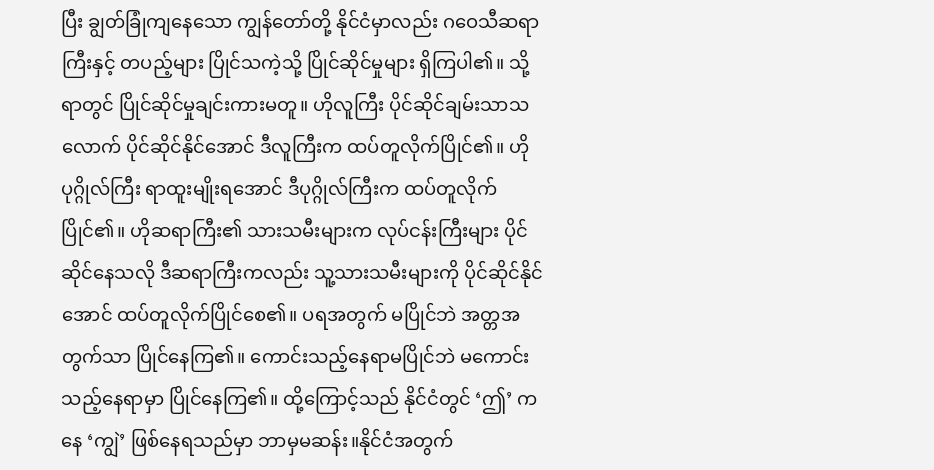ပြီး ချွတ်ခြုံကျနေသော ကျွန်တော်တို့ နိုင်ငံမှာလည်း ဂဝေသီဆရာကြီးနှင့် တပည့်များ ပြိုင်သကဲ့သို့ ပြိုင်ဆိုင်မှုများ ရှိကြပါ၏။ သို့ရာတွင် ပြိုင်ဆိုင်မှုချင်းကားမတူ။ ဟိုလူကြီး ပိုင်ဆိုင်ချမ်းသာသလောက် ပိုင်ဆိုင်နိုင်အောင် ဒီလူကြီးက ထပ်တူလိုက်ပြိုင်၏။ ဟိုပုဂ္ဂိုလ်ကြီး ရာထူးမျိုးရအောင် ဒီပုဂ္ဂိုလ်ကြီးက ထပ်တူလိုက်ပြိုင်၏။ ဟိုဆရာကြီး၏ သားသမီးများက လုပ်ငန်းကြီးများ ပိုင်ဆိုင်နေသလို ဒီဆရာကြီးကလည်း သူ့သားသမီးများကို ပိုင်ဆိုင်နိုင်အောင် ထပ်တူလိုက်ပြိုင်စေ၏။ ပရအတွက် မပြိုင်ဘဲ အတ္တအတွက်သာ ပြိုင်နေကြ၏။ ကောင်းသည့်နေရာမပြိုင်ဘဲ မကောင်းသည့်နေရာမှာ ပြိုင်နေကြ၏။ ထို့ကြောင့်သည် နိုင်ငံတွင် ‘ဤ’ ကနေ ‘ကျွဲ’ ဖြစ်နေရသည်မှာ ဘာမှမဆန်း။နိုင်ငံအတွက်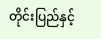တိုင်းပြည်နှင့်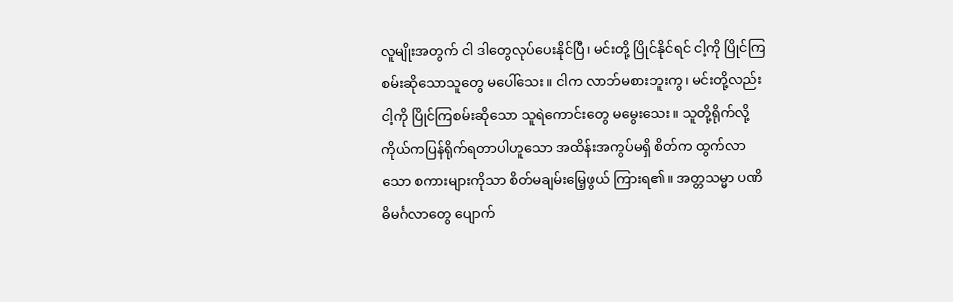လူမျိုးအတွက် ငါ ဒါတွေလုပ်ပေးနိုင်ပြီ၊ မင်းတို့ ပြိုင်နိုင်ရင် ငါ့ကို ပြိုင်ကြစမ်းဆိုသောသူတွေ မပေါ်သေး။ ငါက လာဘ်မစားဘူးကွ၊ မင်းတို့လည်း ငါ့ကို ပြိုင်ကြစမ်းဆိုသော သူရဲကောင်းတွေ မမွေးသေး။ သူတို့ရိုက်လို့ ကိုယ်ကပြန်ရိုက်ရတာပါဟူသော အထိန်းအကွပ်မရှိ စိတ်က ထွက်လာသော စကားများကိုသာ စိတ်မချမ်းမြေ့ဖွယ် ကြားရ၏။ အတ္တသမ္မာ ပဏိဓိမင်္ဂလာတွေ ပျောက်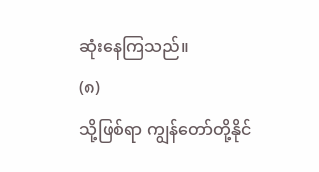ဆုံးနေကြသည်။
(၈)
သို့ဖြစ်ရာ ကျွန်တော်တို့နိုင်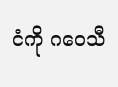ငံကို ဂဝေသီ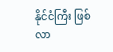နိုင်ငံကြီး ဖြစ်လာ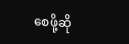စေဖို့ဆို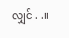လျှင် . .။